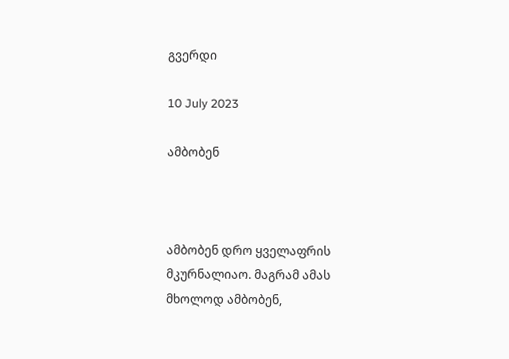გვერდი

10 July 2023

ამბობენ



ამბობენ დრო ყველაფრის მკურნალიაო. მაგრამ ამას მხოლოდ ამბობენ,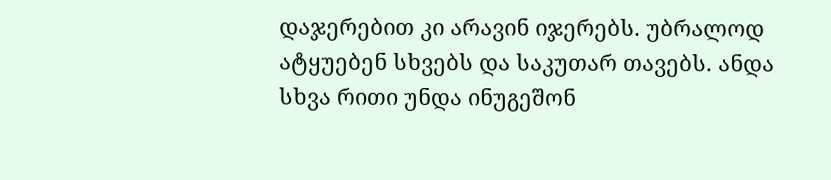დაჯერებით კი არავინ იჯერებს. უბრალოდ ატყუებენ სხვებს და საკუთარ თავებს. ანდა სხვა რითი უნდა ინუგეშონ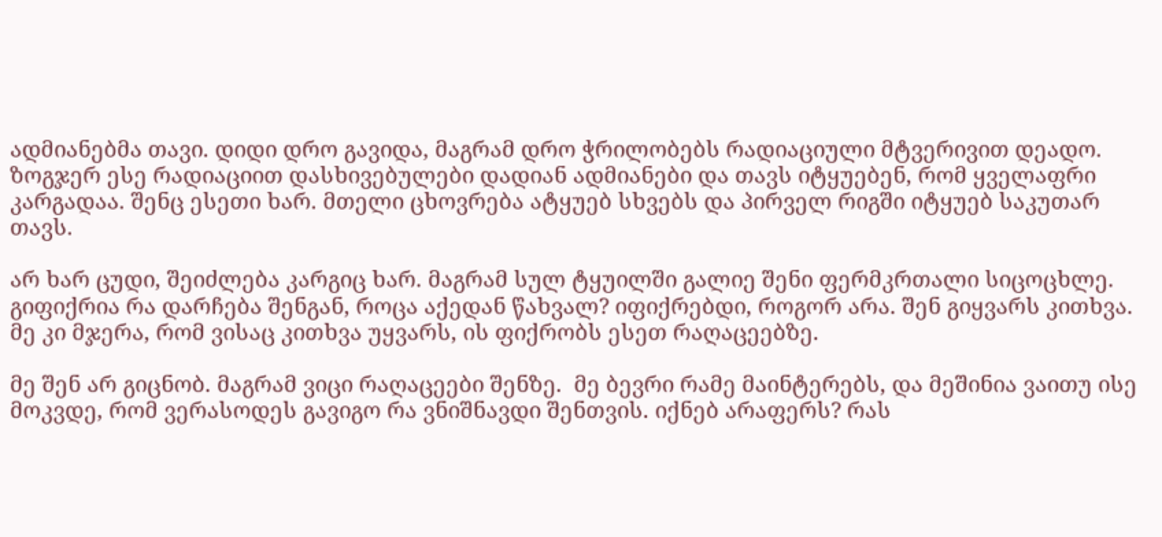ადმიანებმა თავი. დიდი დრო გავიდა, მაგრამ დრო ჭრილობებს რადიაციული მტვერივით დეადო.  ზოგჯერ ესე რადიაციით დასხივებულები დადიან ადმიანები და თავს იტყუებენ, რომ ყველაფრი კარგადაა. შენც ესეთი ხარ. მთელი ცხოვრება ატყუებ სხვებს და პირველ რიგში იტყუებ საკუთარ თავს.

არ ხარ ცუდი, შეიძლება კარგიც ხარ. მაგრამ სულ ტყუილში გალიე შენი ფერმკრთალი სიცოცხლე. გიფიქრია რა დარჩება შენგან, როცა აქედან წახვალ? იფიქრებდი, როგორ არა. შენ გიყვარს კითხვა. მე კი მჯერა, რომ ვისაც კითხვა უყვარს, ის ფიქრობს ესეთ რაღაცეებზე.

მე შენ არ გიცნობ. მაგრამ ვიცი რაღაცეები შენზე.  მე ბევრი რამე მაინტერებს, და მეშინია ვაითუ ისე მოკვდე, რომ ვერასოდეს გავიგო რა ვნიშნავდი შენთვის. იქნებ არაფერს? რას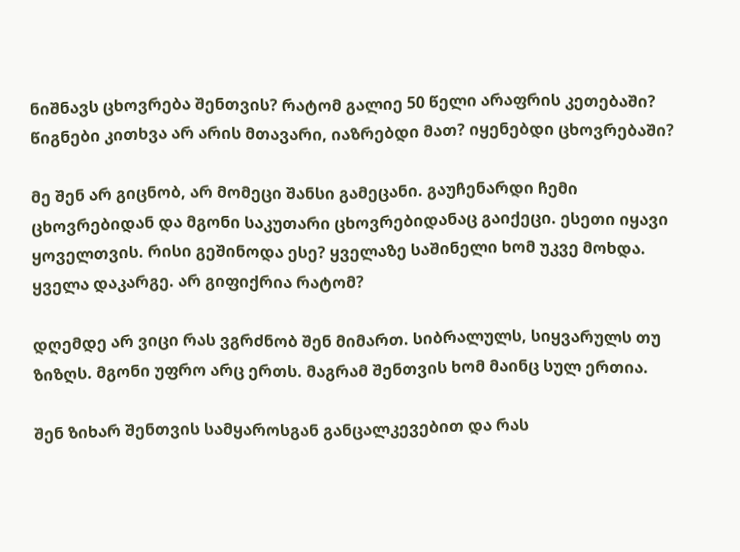ნიშნავს ცხოვრება შენთვის? რატომ გალიე 50 წელი არაფრის კეთებაში?  წიგნები კითხვა არ არის მთავარი, იაზრებდი მათ? იყენებდი ცხოვრებაში?

მე შენ არ გიცნობ, არ მომეცი შანსი გამეცანი. გაუჩენარდი ჩემი ცხოვრებიდან და მგონი საკუთარი ცხოვრებიდანაც გაიქეცი. ესეთი იყავი ყოველთვის. რისი გეშინოდა ესე? ყველაზე საშინელი ხომ უკვე მოხდა. ყველა დაკარგე. არ გიფიქრია რატომ?

დღემდე არ ვიცი რას ვგრძნობ შენ მიმართ. სიბრალულს, სიყვარულს თუ ზიზღს. მგონი უფრო არც ერთს. მაგრამ შენთვის ხომ მაინც სულ ერთია.

შენ ზიხარ შენთვის სამყაროსგან განცალკევებით და რას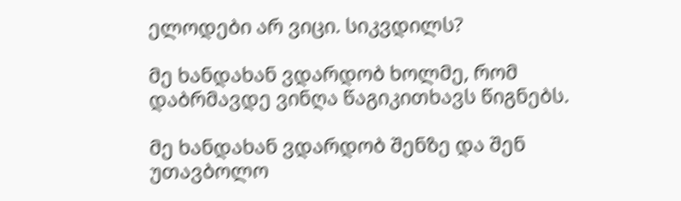ელოდები არ ვიცი. სიკვდილს?

მე ხანდახან ვდარდობ ხოლმე, რომ დაბრმავდე ვინღა წაგიკითხავს წიგნებს.

მე ხანდახან ვდარდობ შენზე და შენ უთავბოლო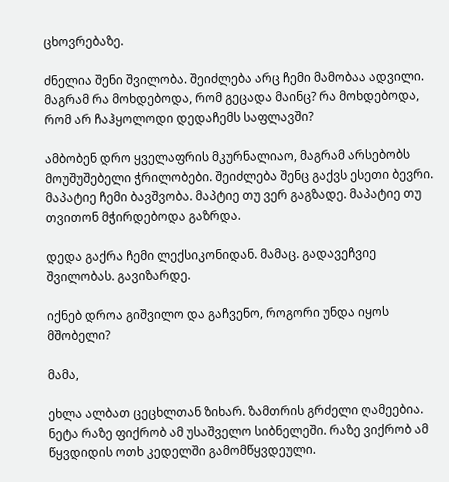ცხოვრებაზე.

ძნელია შენი შვილობა. შეიძლება არც ჩემი მამობაა ადვილი. მაგრამ რა მოხდებოდა, რომ გეცადა მაინც? რა მოხდებოდა, რომ არ ჩაჰყოლოდი დედაჩემს საფლავში?

ამბობენ დრო ყველაფრის მკურნალიაო, მაგრამ არსებობს მოუშუშებელი ჭრილობები. შეიძლება შენც გაქვს ესეთი ბევრი. მაპატიე ჩემი ბავშვობა. მაპტიე თუ ვერ გაგზადე. მაპატიე თუ თვითონ მჭირდებოდა გაზრდა.

დედა გაქრა ჩემი ლექსიკონიდან. მამაც. გადავეჩვიე შვილობას. გავიზარდე.

იქნებ დროა გიშვილო და გაჩვენო, როგორი უნდა იყოს მშობელი?

მამა,

ეხლა ალბათ ცეცხლთან ზიხარ. ზამთრის გრძელი ღამეებია. ნეტა რაზე ფიქრობ ამ უსაშველო სიბნელეში. რაზე ვიქრობ ამ წყვდიდის ოთხ კედელში გამომწყვდეული.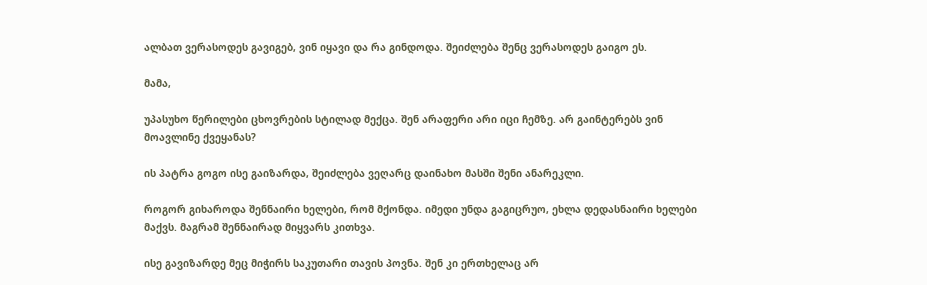ალბათ ვერასოდეს გავიგებ, ვინ იყავი და რა გინდოდა. შეიძლება შენც ვერასოდეს გაიგო ეს.

მამა,

უპასუხო წერილები ცხოვრების სტილად მექცა. შენ არაფერი არი იცი ჩემზე. არ გაინტერებს ვინ მოავლინე ქვეყანას?

ის პატრა გოგო ისე გაიზარდა, შეიძლება ვეღარც დაინახო მასში შენი ანარეკლი.

როგორ გიხაროდა შენნაირი ხელები, რომ მქონდა. იმედი უნდა გაგიცრუო, ეხლა დედასნაირი ხელები მაქვს. მაგრამ შენნაირად მიყვარს კითხვა.

ისე გავიზარდე მეც მიჭირს საკუთარი თავის პოვნა. შენ კი ერთხელაც არ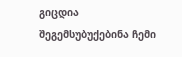გიცდია შეგემსუბუქებინა ჩემი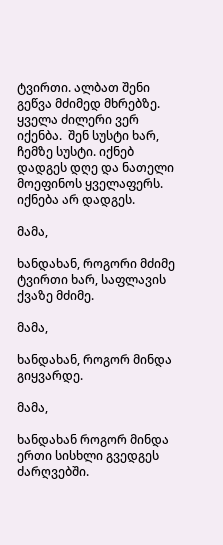ტვირთი. ალბათ შენი გეწვა მძიმედ მხრებზე. ყველა ძილერი ვერ იქენბა.  შენ სუსტი ხარ, ჩემზე სუსტი. იქნებ დადგეს დღე და ნათელი მოეფინოს ყველაფერს. იქნება არ დადგეს.

მამა,

ხანდახან, როგორი მძიმე ტვირთი ხარ, საფლავის ქვაზე მძიმე.

მამა,

ხანდახან, როგორ მინდა გიყვარდე.

მამა,

ხანდახან როგორ მინდა ერთი სისხლი გვედგეს ძარღვებში.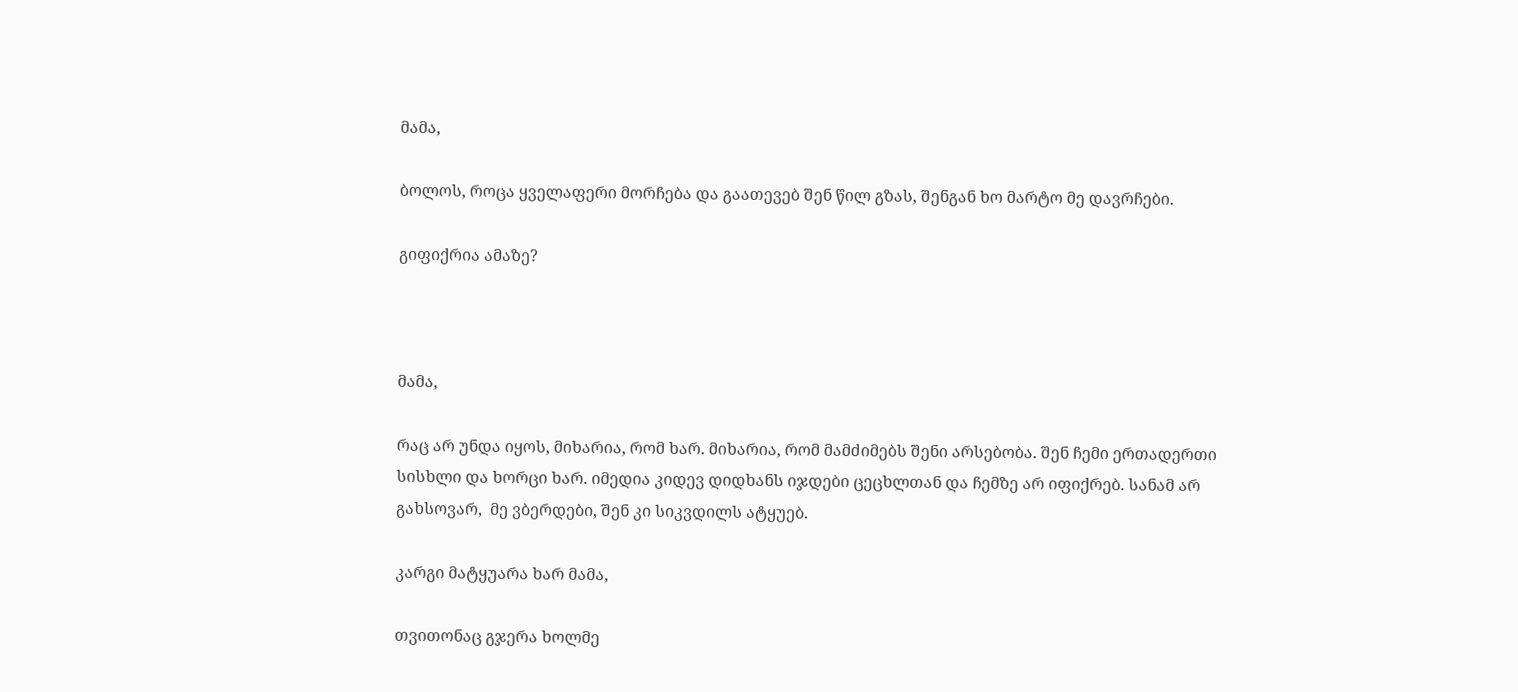მამა,

ბოლოს, როცა ყველაფერი მორჩება და გაათევებ შენ წილ გზას, შენგან ხო მარტო მე დავრჩები.

გიფიქრია ამაზე?



მამა,

რაც არ უნდა იყოს, მიხარია, რომ ხარ. მიხარია, რომ მამძიმებს შენი არსებობა. შენ ჩემი ერთადერთი სისხლი და ხორცი ხარ. იმედია კიდევ დიდხანს იჯდები ცეცხლთან და ჩემზე არ იფიქრებ. სანამ არ გახსოვარ,  მე ვბერდები, შენ კი სიკვდილს ატყუებ.

კარგი მატყუარა ხარ მამა,

თვითონაც გჯერა ხოლმე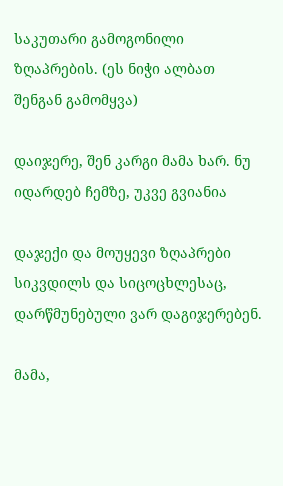საკუთარი გამოგონილი ზღაპრების. (ეს ნიჭი ალბათ შენგან გამომყვა)

დაიჯერე, შენ კარგი მამა ხარ. ნუ იდარდებ ჩემზე, უკვე გვიანია

დაჯექი და მოუყევი ზღაპრები სიკვდილს და სიცოცხლესაც, დარწმუნებული ვარ დაგიჯერებენ.

მამა,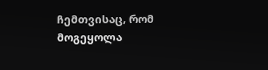ჩემთვისაც, რომ მოგეყოლა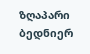ზღაპარი ბედნიერ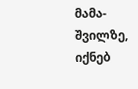მამა-შვილზე, იქნებ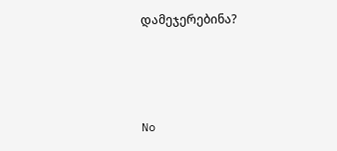დამეჯერებინა?



No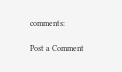comments:

Post a Comment